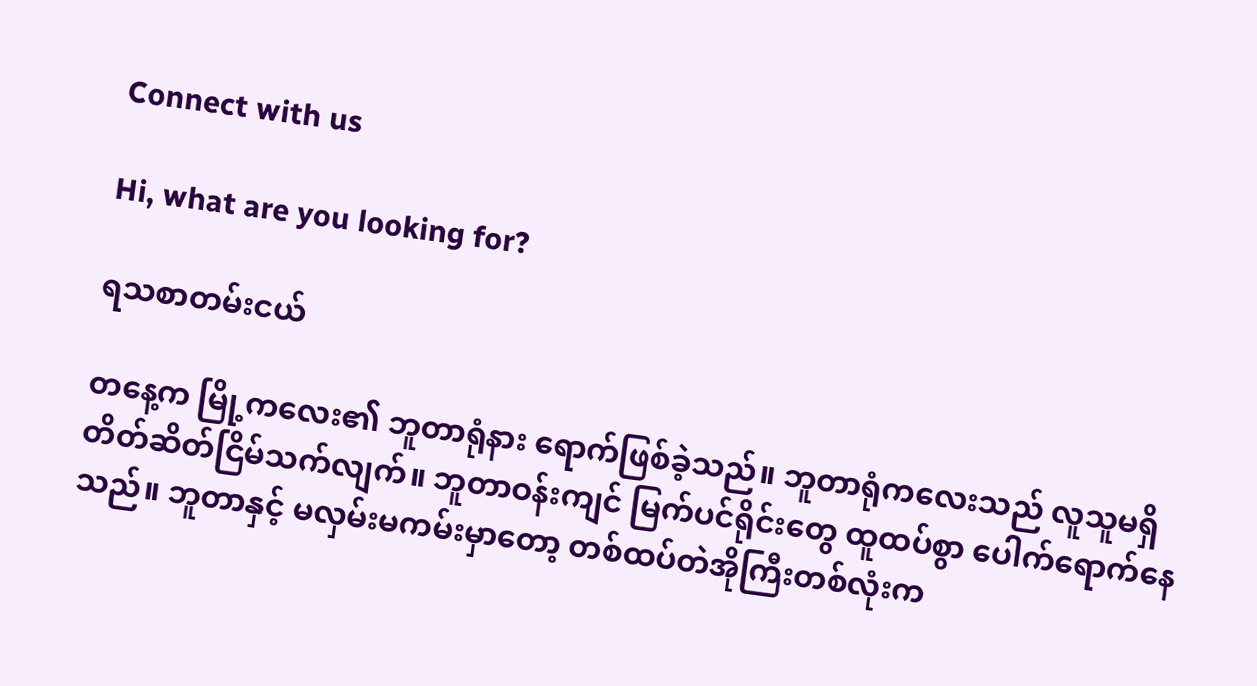Connect with us

Hi, what are you looking for?

ရသစာတမ်းငယ်

တနေ့က မြို့ကလေး၏ ဘူတာရုံနား ရောက်ဖြစ်ခဲ့သည်။ ဘူတာရုံကလေးသည် လူသူမရှိ တိတ်ဆိတ်ငြိမ်သက်လျက်။ ဘူတာဝန်းကျင် မြက်ပင်ရိုင်းတွေ ထူထပ်စွာ ပေါက်ရောက်နေသည်။ ဘူတာနှင့် မလှမ်းမကမ်းမှာတော့ တစ်ထပ်တဲအိုကြီးတစ်လုံးက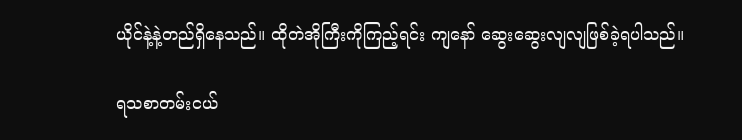ယိုင်နဲ့နဲ့တည်ရှိနေသည်။ ထိုတဲအိုကြီးကိုကြည့်ရင်း ကျနော် ဆွေးဆွေးလျလျဖြစ်ခဲ့ရပါသည်။

ရသစာတမ်းငယ်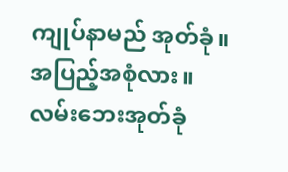ကျုပ်နာမည် အုတ်ခုံ။ အပြည့်အစုံလား။ လမ်းဘေးအုတ်ခုံ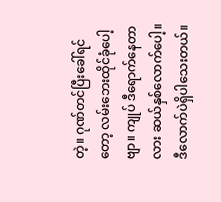တဲ့။ ဂုဏ်တင်ပြီးခေါ်ရင်တော့ လမ်းဘေးထိုင်ခုံပေါ့ဗျာ။ ကျုပ် ဒီရောက်နေတာလား ဆယ်နှစ်လောက်ပေါ့။ ဒီလောက်ပဲရှိပါသေးတယ်။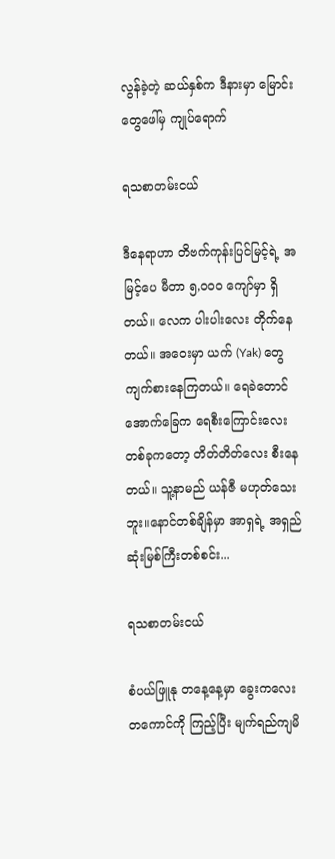လွန်ခဲ့တဲ့ ဆယ်နှစ်က ဒီနားမှာ မြောင်းတွေဖေါ်မှ ကျုပ်ရောက်

ရသစာတမ်းငယ်

ဒီနေရာဟာ တိဗက်ကုန်းပြင်မြင့်ရဲ့ အမြင့်ပေ မီတာ ၅,၀၀၀ ကျော်မှာ ရှိတယ်။ လေက ပါးပါးလေး တိုက်နေတယ်။ အဝေးမှာ ယက် (Yak) တွေ ကျက်စားနေကြတယ်။ ရေခဲတောင်အောက်ခြေက ရေစီးကြောင်းလေးတစ်ခုကတော့ တိတ်တိတ်လေး စီးနေတယ်။ သူ့နာမည် ယန်ဇီ မဟုတ်သေးဘူး။နောင်တစ်ချိန်မှာ အာရှရဲ့ အရှည်ဆုံးမြစ်ကြီးတစ်စင်း...

ရသစာတမ်းငယ်

စံပယ်ဖြူနု တနေ့နေ့မှာ ခွေးကလေးတကောင်ကို ကြည့်ပြီး မျက်ရည်ကျမိ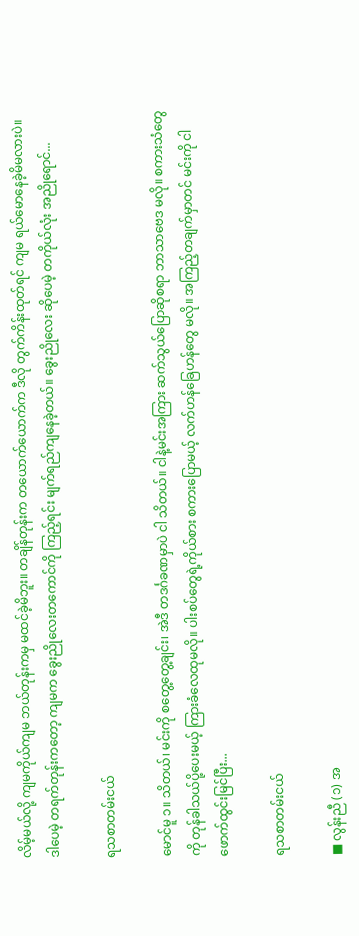လိမ့်မယ်လို့ ကျမကိုယ်ကျမ ဘယ်တုန်းကမှ မထင်ခဲ့မိဘူး။ တချိန်တုန်းက တယောက်ယောက်က ဒီလို တွက်ကိန်းထုတ်ရင် ကျမ ရယ်မောနေခဲ့မိမလားပဲ။ ဒါပေမဲ့ တရက်တုန်းကတော့ ကျမက ခွေးညိုလေးတကောင်ကို ကြည့်ရင်း မျက်ရည်ကျနေခဲ့တယ်။ ခွေးညိုလေး ဆိုပေမဲ့ တကိုယ်လုံး အညိုရောင်...

ရသစာတမ်းငယ်

မောင်မူ ၁။ သိတယ်၊ မင်းကို စတွေ့တွေ့ချင်း၊ အဲဒီ တဒင်္ဂခဏမှာပဲ ငါ သိတယ်။ ငါနဲ့မင်းအကြား ဆက်သွယ်ပြောဆိုစရာ ဘာသာဗေဒ မလို။ စကားသံတွေကို တုန်ခါသယ်ပို့ပေးမယ့် ကြားခံလေထုမလို။ ပါးစပ်တွေရဲ့ကိုယ်စား စကားပြောမယ့် လက်ဟန်ခြေဟန်တွေ မလို။ အကြည့်တချက်မှာတင် မင်းကို ငါ ဖောက်ထွင်းမြင်ပြီး...

ရသစာတမ်းငယ်

■ လွန်းညီ (၁) အ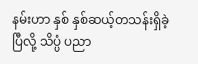နမ်းဟာ နှစ် နှစ်ဆယ့်တသန်းရှိခဲ့ပြီလို့ သိပ္ပံ ပညာ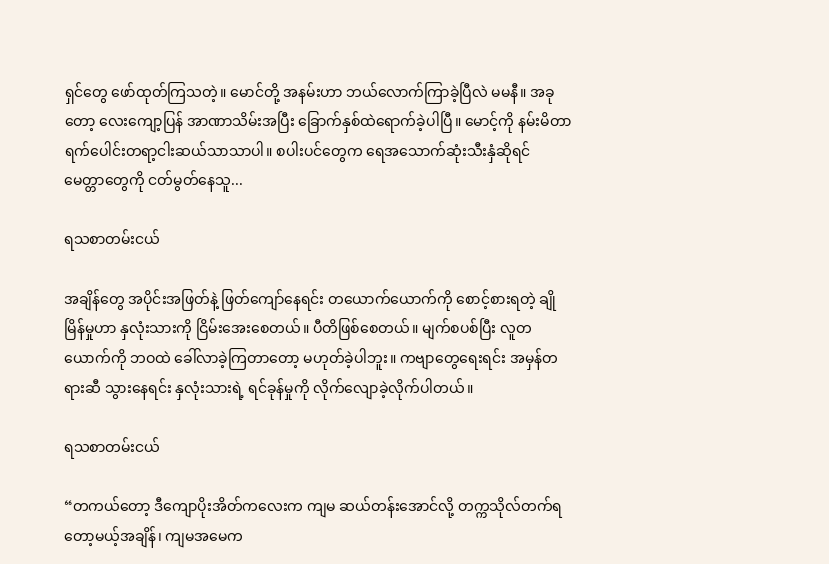ရှင်တွေ ဖော်ထုတ်ကြသတဲ့။ မောင်တို့ အနမ်းဟာ ဘယ်လောက်ကြာခဲ့ပြီလဲ မမနီ။ အခုတော့ လေးကျော့ပြန် အာဏာသိမ်းအပြီး ‌ခြောက်နှစ်ထဲရောက်ခဲ့ပါပြီ။ မောင့်ကို နမ်းမိတာ ရက်ပေါင်းတရာ့ငါးဆယ်သာသာပါ။ စပါးပင်တွေက ရေအသောက်ဆုံးသီးနှံဆိုရင် မေတ္တာတွေကို ငတ်မွတ်နေသူ...

ရသစာတမ်းငယ်

အချိန်တွေ အပိုင်းအဖြတ်နဲ့ ဖြတ်ကျော်နေရင်း တယောက်ယောက်ကို စောင့်စားရတဲ့ ချိုမြိန်မှုဟာ နှလုံးသားကို ငြိမ်းအေးစေတယ်။ ပီတိဖြစ်စေတယ်။ မျက်စပစ်ပြီး လူတယောက်ကို ဘဝထဲ ခေါ်လာခဲ့ကြတာတော့ မဟုတ်ခဲ့ပါဘူး။ ကဗျာတွေရေးရင်း အမှန်တရားဆီ သွားနေရင်း နှလုံးသားရဲ့ ရင်ခုန်မှုကို လိုက်လျောခဲ့လိုက်ပါတယ်။

ရသစာတမ်းငယ်

“တကယ်တော့ ဒီကျောပိုးအိတ်ကလေးက ကျမ ဆယ်တန်းအောင်လို့ တက္ကသိုလ်တက်ရတော့မယ့်အချိန်၊ ကျမအမေက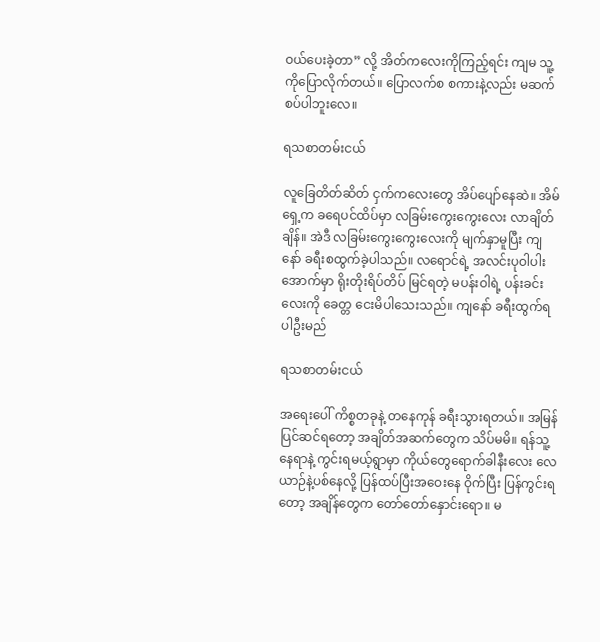ဝယ်ပေးခဲ့တာ” လို့ အိတ်ကလေးကိုကြည့်ရင်း ကျမ သူ့ကိုပြောလိုက်တယ်။ ပြောလက်စ စကားနဲ့လည်း မဆက်စပ်ပါဘူးလေ။

ရသစာတမ်းငယ်

လူခြေတိတ်ဆိတ် ငှက်ကလေးတွေ အိပ်ပျော်နေဆဲ။ အိမ်ရှေ့က ခရေပင်ထိပ်မှာ လခြမ်းကွေးကွေးလေး လာချိတ်ချိန်။ အဲဒီ လခြမ်းကွေးကွေးလေးကို မျက်နှာမူပြီး ကျနော် ခရီးစထွက်ခဲ့ပါသည်။ လရောင်ရဲ့ အလင်းပုဝါပါးအောက်မှာ ရိုးတိုးရိပ်တိပ် မြင်ရတဲ့ မပန်းဝါရဲ့ ပန်းခင်းလေးကို ခေတ္တ ငေးမိပါသေးသည်။ ကျနော် ခရီးထွက်ရပါဦးမည်

ရသစာတမ်းငယ်

အရေးပေါ် ကိစ္စတခုနဲ့ တနေကုန် ခရီးသွားရတယ်။ အမြန်ပြင်ဆင်ရတော့ အချိတ်အဆက်တွေက သိပ်မမိ။ ရန်သူ့နေရာနဲ့ ကွင်းရမယ့်ရွာမှာ ကိုယ်တွေရောက်ခါနီးလေး လေယာဉ်နဲ့ပစ်နေလို့ ပြန်ထပ်ပြီးအဝေးနေ ဝိုက်ပြီး ပြန်ကွင်းရတော့ အချိန်တွေက တော်တော်နှောင်းရော။ မ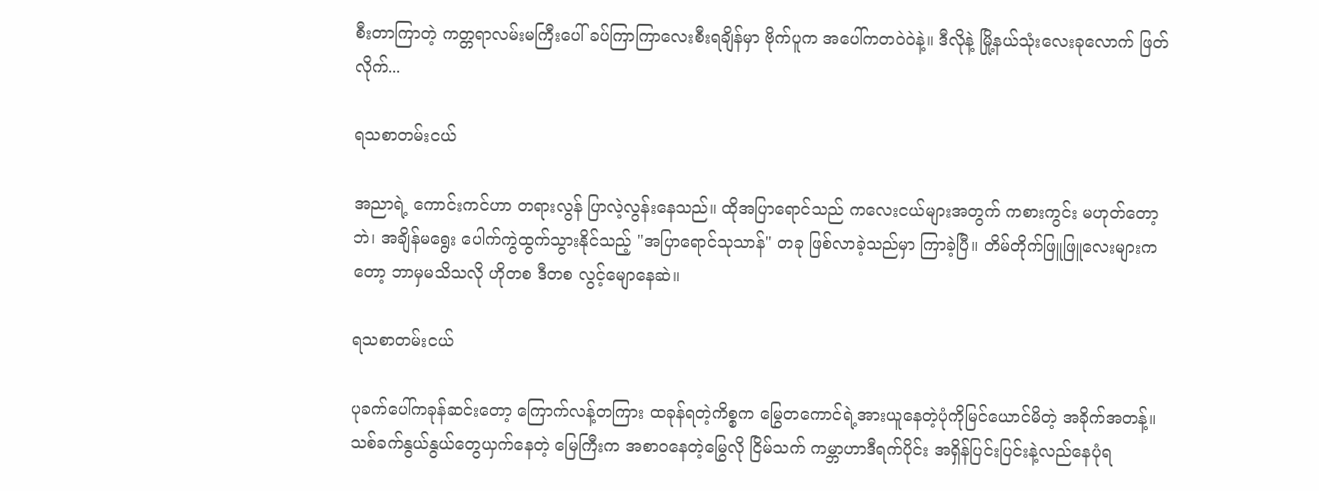စီးတာကြာတဲ့ ကတ္တရာလမ်းမကြီးပေါ် ခပ်ကြာကြာလေးစီးရချိန်မှာ ဗိုက်ပူက အပေါ်ကတဝဲဝဲနဲ့။ ဒီလိုနဲ့ မြို့နယ်သုံးလေးခုလောက် ဖြတ်လိုက်...

ရသစာတမ်းငယ်

အညာရဲ့ ကောင်းကင်ဟာ တရားလွန် ပြာလဲ့လွန်းနေသည်။ ထိုအပြာရောင်သည် ကလေးငယ်များအတွက် ကစားကွင်း မဟုတ်တော့ဘဲ၊ အချိန်မရွေး ပေါက်ကွဲထွက်သွားနိုင်သည့် "အပြာရောင်သုသာန်" တခု ဖြစ်လာခဲ့သည်မှာ ကြာခဲ့ပြီ။ တိမ်တိုက်ဖြူဖြူလေးများကတော့ ဘာမှမသိသလို ဟိုတစ ဒီတစ လွင့်မျောနေဆဲ။

ရသစာတမ်းငယ်

ပုခက်ပေါ်ကခုန်ဆင်းတော့ ကြောက်လန့်တကြား ထခုန်ရတဲ့ကိစ္စက မြွေတကောင်ရဲ့အားယူနေတဲ့ပုံကိုမြင်ယောင်မိတဲ့ အခိုက်အတန့်။ သစ်ခက်နွယ်နွယ်တွေယှက်နေတဲ့ မြေကြီးက အစာဝနေတဲ့မြွေလို ငြိမ်သက် ကမ္ဘာဟာဒီရက်ပိုင်း အရှိန်ပြင်းပြင်းနဲ့လည်နေပုံရ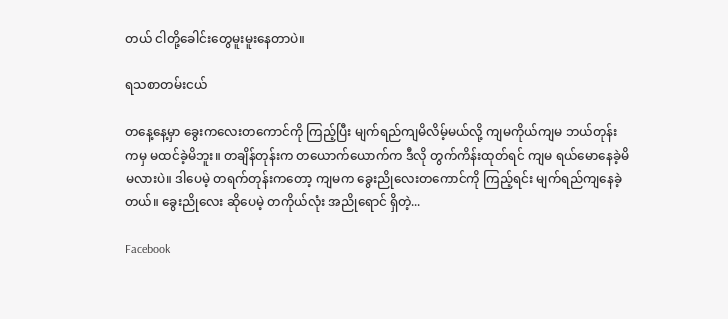တယ် ငါတို့ခေါင်းတွေမူးမူးနေတာပဲ။

ရသစာတမ်းငယ်

တနေ့နေ့မှာ ခွေးကလေးတကောင်ကို ကြည့်ပြီး မျက်ရည်ကျမိလိမ့်မယ်လို့ ကျမကိုယ်ကျမ ဘယ်တုန်းကမှ မထင်ခဲ့မိဘူး။ တချိန်တုန်းက တယောက်ယောက်က ဒီလို တွက်ကိန်းထုတ်ရင် ကျမ ရယ်မောနေခဲ့မိမလားပဲ။ ဒါပေမဲ့ တရက်တုန်းကတော့ ကျမက ခွေးညိုလေးတကောင်ကို ကြည့်ရင်း မျက်ရည်ကျနေခဲ့တယ်။ ခွေးညိုလေး ဆိုပေမဲ့ တကိုယ်လုံး အညိုရောင် ရှိတဲ့...

Facebook